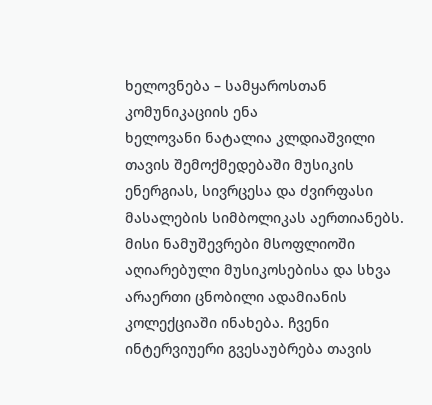ხელოვნება – სამყაროსთან კომუნიკაციის ენა
ხელოვანი ნატალია კლდიაშვილი თავის შემოქმედებაში მუსიკის ენერგიას, სივრცესა და ძვირფასი მასალების სიმბოლიკას აერთიანებს.
მისი ნამუშევრები მსოფლიოში აღიარებული მუსიკოსებისა და სხვა არაერთი ცნობილი ადამიანის კოლექციაში ინახება. ჩვენი ინტერვიუერი გვესაუბრება თავის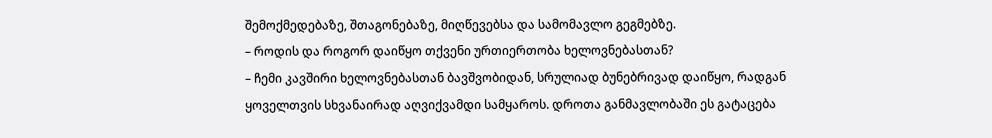შემოქმედებაზე, შთაგონებაზე, მიღწევებსა და სამომავლო გეგმებზე.
– როდის და როგორ დაიწყო თქვენი ურთიერთობა ხელოვნებასთან?
– ჩემი კავშირი ხელოვნებასთან ბავშვობიდან, სრულიად ბუნებრივად დაიწყო, რადგან ყოველთვის სხვანაირად აღვიქვამდი სამყაროს. დროთა განმავლობაში ეს გატაცება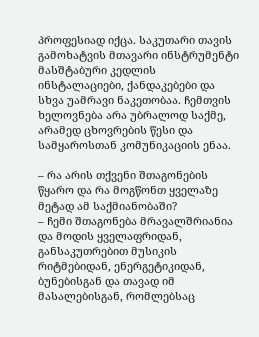პროფესიად იქცა. საკუთარი თავის გამოხატვის მთავარი ინსტრუმენტი მასშტაბური კედლის ინსტალაციები, ქანდაკებები და სხვა უამრავი ნაკეთობაა. ჩემთვის ხელოვნება არა უბრალოდ საქმე, არამედ ცხოვრების წესი და სამყაროსთან კომუნიკაციის ენაა.

– რა არის თქვენი შთაგონების წყარო და რა მოგწონთ ყველაზე მეტად ამ საქმიანობაში?
– ჩემი შთაგონება მრავალშრიანია და მოდის ყველაფრიდან, განსაკუთრებით მუსიკის რიტმებიდან, ენერგეტიკიდან, ბუნებისგან და თავად იმ მასალებისგან, რომლებსაც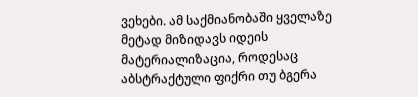ვეხები. ამ საქმიანობაში ყველაზე მეტად მიზიდავს იდეის მატერიალიზაცია, როდესაც აბსტრაქტული ფიქრი თუ ბგერა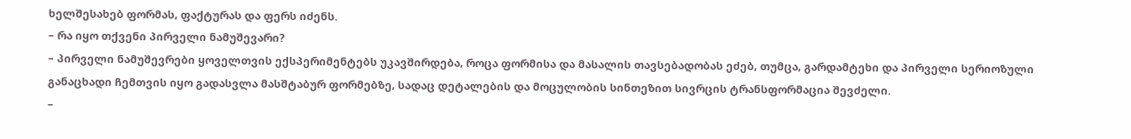ხელშესახებ ფორმას, ფაქტურას და ფერს იძენს.
– რა იყო თქვენი პირველი ნამუშევარი?
– პირველი ნამუშევრები ყოველთვის ექსპერიმენტებს უკავშირდება, როცა ფორმისა და მასალის თავსებადობას ეძებ, თუმცა, გარდამტეხი და პირველი სერიოზული განაცხადი ჩემთვის იყო გადასვლა მასშტაბურ ფორმებზე, სადაც დეტალების და მოცულობის სინთეზით სივრცის ტრანსფორმაცია შევძელი.
–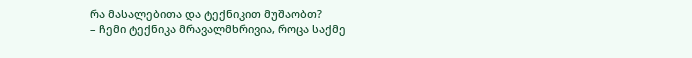რა მასალებითა და ტექნიკით მუშაობთ?
– ჩემი ტექნიკა მრავალმხრივია, როცა საქმე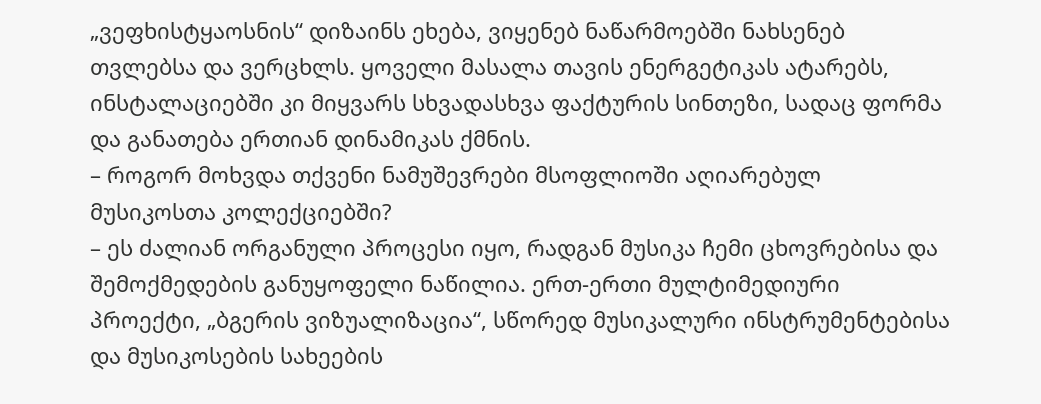„ვეფხისტყაოსნის“ დიზაინს ეხება, ვიყენებ ნაწარმოებში ნახსენებ თვლებსა და ვერცხლს. ყოველი მასალა თავის ენერგეტიკას ატარებს, ინსტალაციებში კი მიყვარს სხვადასხვა ფაქტურის სინთეზი, სადაც ფორმა და განათება ერთიან დინამიკას ქმნის.
– როგორ მოხვდა თქვენი ნამუშევრები მსოფლიოში აღიარებულ მუსიკოსთა კოლექციებში?
– ეს ძალიან ორგანული პროცესი იყო, რადგან მუსიკა ჩემი ცხოვრებისა და შემოქმედების განუყოფელი ნაწილია. ერთ-ერთი მულტიმედიური პროექტი, „ბგერის ვიზუალიზაცია“, სწორედ მუსიკალური ინსტრუმენტებისა და მუსიკოსების სახეების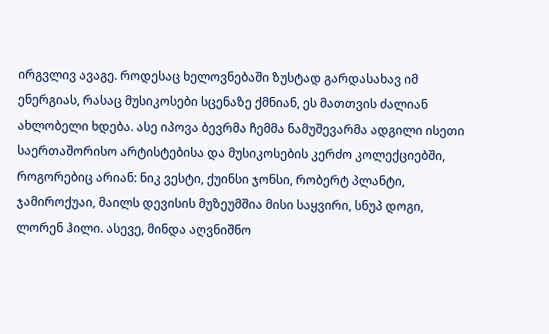ირგვლივ ავაგე. როდესაც ხელოვნებაში ზუსტად გარდასახავ იმ ენერგიას, რასაც მუსიკოსები სცენაზე ქმნიან, ეს მათთვის ძალიან ახლობელი ხდება. ასე იპოვა ბევრმა ჩემმა ნამუშევარმა ადგილი ისეთი საერთაშორისო არტისტებისა და მუსიკოსების კერძო კოლექციებში, როგორებიც არიან: ნიკ ვესტი, ქუინსი ჯონსი, რობერტ პლანტი, ჯამიროქუაი, მაილს დევისის მუზეუმშია მისი საყვირი, სნუპ დოგი, ლორენ ჰილი. ასევე, მინდა აღვნიშნო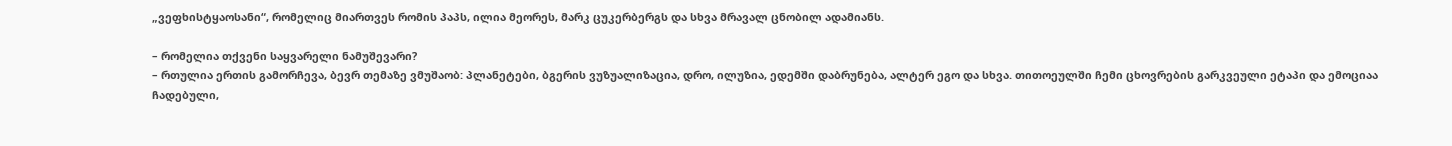„ვეფხისტყაოსანი“, რომელიც მიართვეს რომის პაპს, ილია მეორეს, მარკ ცუკერბერგს და სხვა მრავალ ცნობილ ადამიანს.

– რომელია თქვენი საყვარელი ნამუშევარი?
– რთულია ერთის გამორჩევა, ბევრ თემაზე ვმუშაობ: პლანეტები, ბგერის ვუზუალიზაცია, დრო, ილუზია, ედემში დაბრუნება, ალტერ ეგო და სხვა. თითოეულში ჩემი ცხოვრების გარკვეული ეტაპი და ემოციაა ჩადებული,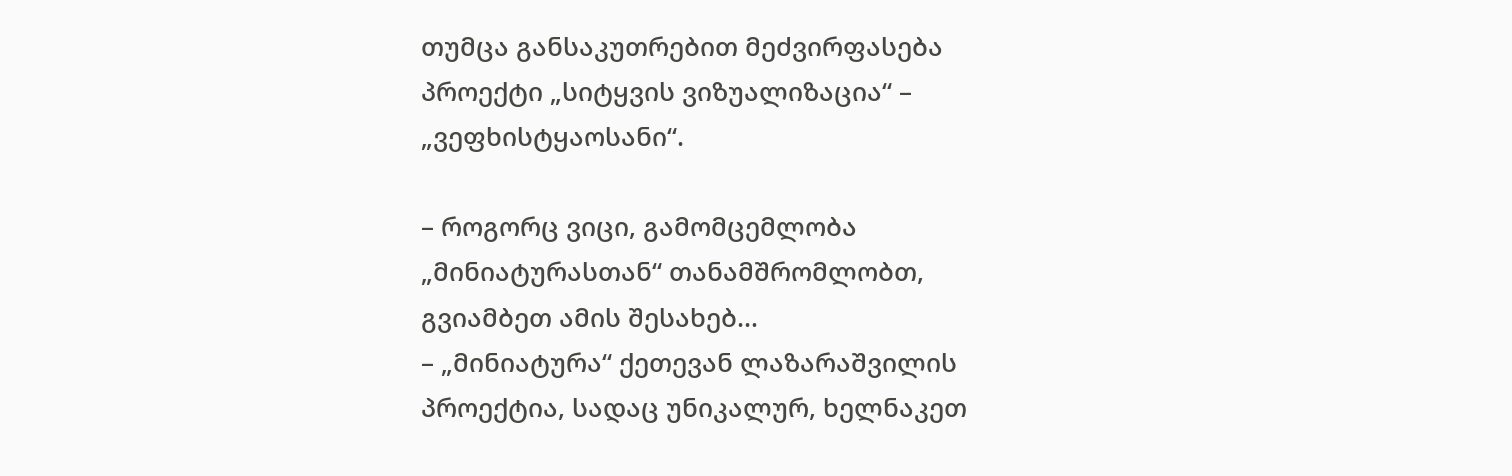თუმცა განსაკუთრებით მეძვირფასება პროექტი „სიტყვის ვიზუალიზაცია“ – „ვეფხისტყაოსანი“.

– როგორც ვიცი, გამომცემლობა „მინიატურასთან“ თანამშრომლობთ, გვიამბეთ ამის შესახებ…
– „მინიატურა“ ქეთევან ლაზარაშვილის პროექტია, სადაც უნიკალურ, ხელნაკეთ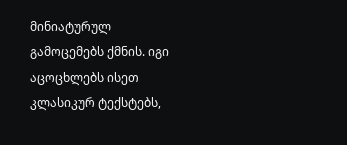მინიატურულ გამოცემებს ქმნის. იგი აცოცხლებს ისეთ კლასიკურ ტექსტებს,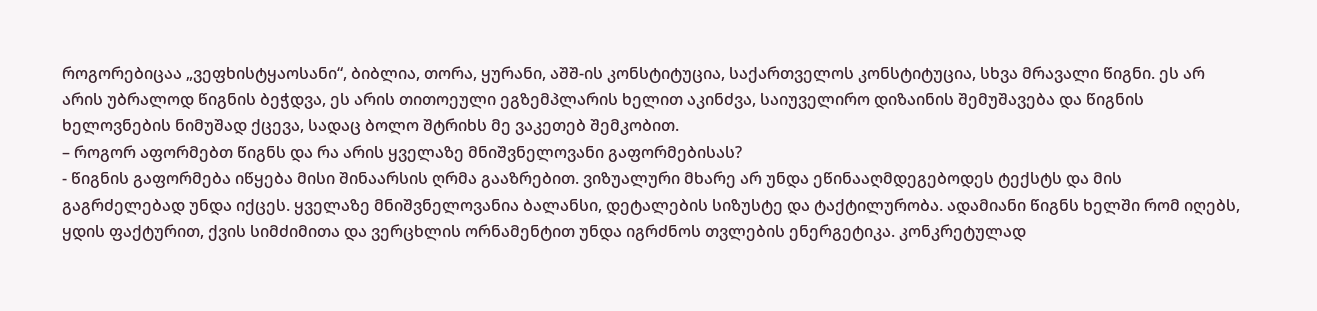როგორებიცაა „ვეფხისტყაოსანი“, ბიბლია, თორა, ყურანი, აშშ-ის კონსტიტუცია, საქართველოს კონსტიტუცია, სხვა მრავალი წიგნი. ეს არ არის უბრალოდ წიგნის ბეჭდვა, ეს არის თითოეული ეგზემპლარის ხელით აკინძვა, საიუველირო დიზაინის შემუშავება და წიგნის ხელოვნების ნიმუშად ქცევა, სადაც ბოლო შტრიხს მე ვაკეთებ შემკობით.
– როგორ აფორმებთ წიგნს და რა არის ყველაზე მნიშვნელოვანი გაფორმებისას?
- წიგნის გაფორმება იწყება მისი შინაარსის ღრმა გააზრებით. ვიზუალური მხარე არ უნდა ეწინააღმდეგებოდეს ტექსტს და მის გაგრძელებად უნდა იქცეს. ყველაზე მნიშვნელოვანია ბალანსი, დეტალების სიზუსტე და ტაქტილურობა. ადამიანი წიგნს ხელში რომ იღებს, ყდის ფაქტურით, ქვის სიმძიმითა და ვერცხლის ორნამენტით უნდა იგრძნოს თვლების ენერგეტიკა. კონკრეტულად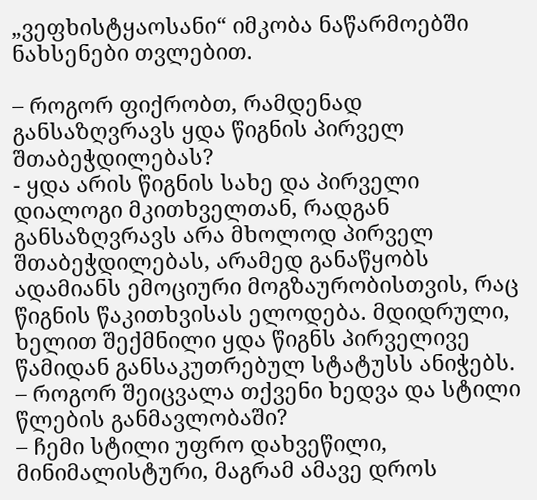„ვეფხისტყაოსანი“ იმკობა ნაწარმოებში ნახსენები თვლებით.

– როგორ ფიქრობთ, რამდენად განსაზღვრავს ყდა წიგნის პირველ შთაბეჭდილებას?
- ყდა არის წიგნის სახე და პირველი დიალოგი მკითხველთან, რადგან განსაზღვრავს არა მხოლოდ პირველ შთაბეჭდილებას, არამედ განაწყობს ადამიანს ემოციური მოგზაურობისთვის, რაც წიგნის წაკითხვისას ელოდება. მდიდრული, ხელით შექმნილი ყდა წიგნს პირველივე წამიდან განსაკუთრებულ სტატუსს ანიჭებს.
– როგორ შეიცვალა თქვენი ხედვა და სტილი წლების განმავლობაში?
– ჩემი სტილი უფრო დახვეწილი, მინიმალისტური, მაგრამ ამავე დროს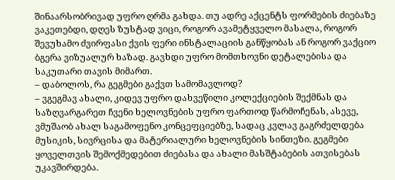შინაარსობრივად უფრო ღრმა გახდა. თუ ადრე აქცენტს ფორმების ძიებაზე ვაკეთებდი, დღეს ზუსტად ვიცი, როგორ ავამეტყველო მასალა, როგორ შევუხამო ძვირფასი ქვის ფერი ინსტალაციის განწყობას ან როგორ ვაქციო ბგერა ვიზუალურ ხაზად. გავხდი უფრო მომთხოვნი დეტალებისა და საკუთარი თავის მიმართ.
– დაბოლოს, რა გეგმები გაქვთ სამომავლოდ?
– ვგეგმავ ახალი, კიდევ უფრო დახვეწილი კოლექციების შექმნას და საზღვარგარეთ ჩვენი ხელოვნების უფრო ფართოდ წარმოჩენას, ასევე, ვმუშაობ ახალ საგამოფენო კონცეფციებზე, სადაც კვლავ გაგრძელდება მუსიკის, სივრცისა და მატერიალური ხელოვნების სინთეზი. გეგმები ყოველთვის შემოქმედებით ძიებასა და ახალი მასშტაბების ათვისებას უკავშირდება.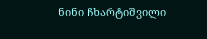ნინი ჩხარტიშვილი